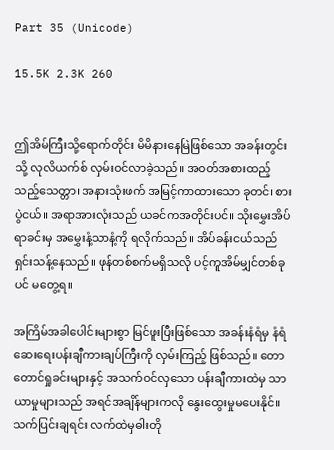Part 35 (Unicode)

15.5K 2.3K 260


ဤအိမ်ကြီးသို့ရောက်တိုင်း မိမိနားနေမြဲဖြစ်သော အခန်းတွင်းသို့ လုလိယက်စ် လှမ်းဝင်လာခဲ့သည်။ အဝတ်အစားထည့်သည့်သေတ္တာ၊ အနားသုံးဖက် အမြင့်ကာထားသော ခုတင်၊ စားပွဲငယ်။ အရာအားလုံးသည် ယခင်ကအတိုင်းပင်။ သိုးမွှေးအိပ်ရာခင်းမှ အမွှေးနံ့သာနံ့ကို ရလိုက်သည်။ အိပ်ခန်းငယ်သည် ရှင်းသန့်နေသည်။ ဖုန်တစ်စက်မရှိသလို ပင့်ကူအိမ်မျှင်တစ်ခုပင် မတွေ့ရ။

အကြိမ်အခါပေါင်းများစွာ မြင်ဖူးပြီးဖြစ်သော အခန်းနံရံမှ နံရံဆေးရေးပန်းချီကားချပ်ကြီးကို လှမ်းကြည့် ဖြစ်သည်။ တောတောင်ရှုခင်းများနှင့် အသက်ဝင်လှသော ပန်းချီကားထဲမှ သာယာမှုများသည် အရင်အချိန်များကလို နွေးထွေးမှုမပေးနိုင်။ သက်ပြင်းချရင်း လက်ထဲမှဓါးတို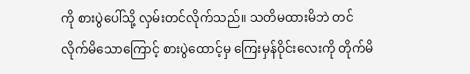ကို စားပွဲပေါ်သို့ လှမ်းတင်လိုက်သည်။ သတိမထားမိဘဲ တင်လိုက်မိသောကြောင့် စားပွဲထောင့်မှ ကြေးမှန်ဝိုင်းလေးကို တိုက်မိ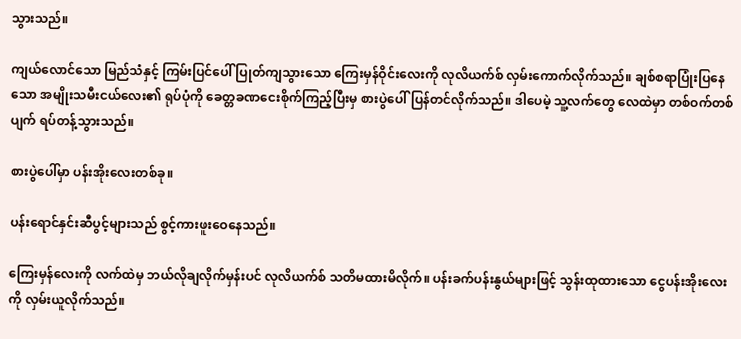သွားသည်။

ကျယ်လောင်သော မြည်သံနှင့် ကြမ်းပြင်ပေါ် ပြုတ်ကျသွားသော ကြေးမှန်ဝိုင်းလေးကို လုလိယက်စ် လှမ်းကောက်လိုက်သည်။ ချစ်စရာပြုံးပြနေသော အမျိုးသမီးငယ်လေး၏ ရုပ်ပုံကို ခေတ္တခဏငေးစိုက်ကြည့်ပြီးမှ စားပွဲပေါ်ပြန်တင်လိုက်သည်။ ဒါပေမဲ့ သူ့လက်တွေ လေထဲမှာ တစ်ဝက်တစ်ပျက် ရပ်တန့်သွားသည်။

စားပွဲပေါ်မှာ ပန်းအိုးလေးတစ်ခု။

ပန်းရောင်နှင်းဆီပွင့်များသည် စွင့်ကားဖူးဝေနေသည်။

ကြေးမှန်လေးကို လက်ထဲမှ ဘယ်လိုချလိုက်မှန်းပင် လုလိယက်စ် သတိမထားမိလိုက်။ ပန်းခက်ပန်းနွယ်များဖြင့် သွန်းထုထားသော ငွေပန်းအိုးလေးကို လှမ်းယူလိုက်သည်။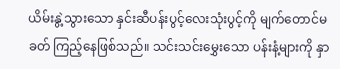ယိမ်းနွဲ့သွားသော နှင်းဆီပန်းပွင့်လေးသုံးပွင့်ကို မျက်တောင်မခတ် ကြည့်နေဖြစ်သည်။ သင်းသင်းမွှေးသော ပန်းနံ့များကို နှာ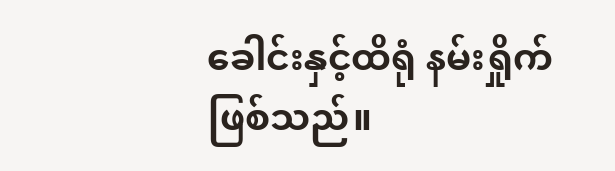ခေါင်းနှင့်ထိရုံ နမ်းရှိုက်ဖြစ်သည်။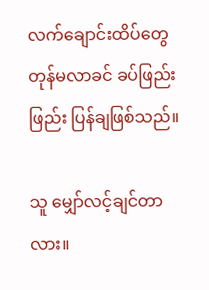လက်ချောင်းထိပ်တွေ တုန်မလာခင် ခပ်ဖြည်းဖြည်း ပြန်ချဖြစ်သည်။

သူ မျှော်လင့်ချင်တာလား။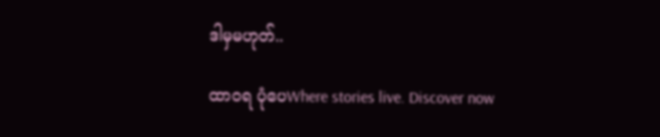ဒါမှမဟုတ်..

ထာ၀ရ ပုံပေWhere stories live. Discover now